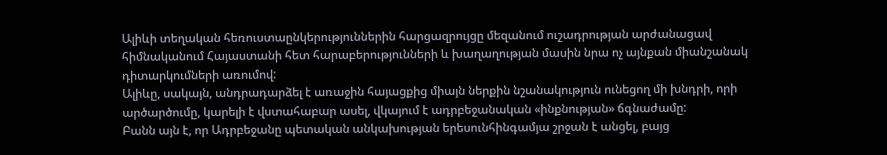Ալիևի տեղական հեռուստաընկերություններին հարցազրույցը մեզանում ուշադրության արժանացավ հիմնականում Հայաստանի հետ հարաբերությունների և խաղաղության մասին նրա ոչ այնքան միանշանակ դիտարկումների առումով:
Ալիևը, սակայն, անդրադարձել է առաջին հայացքից միայն ներքին նշանակություն ունեցող մի խնդրի, որի արծարծումը, կարելի է վստահաբար ասել, վկայում է ադրբեջանական «ինքնության» ճգնաժամը:
Բանն այն է, որ Ադրբեջանը պետական անկախության երեսունհինգամյա շրջան է անցել, բայց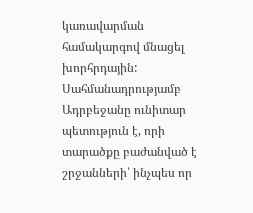կառավարման համակարգով մնացել խորհրդային: Սահմանադրությամբ Ադրբեջանը ունիտար պետություն է, որի տարածքը բաժանված է շրջանների՝ ինչպես որ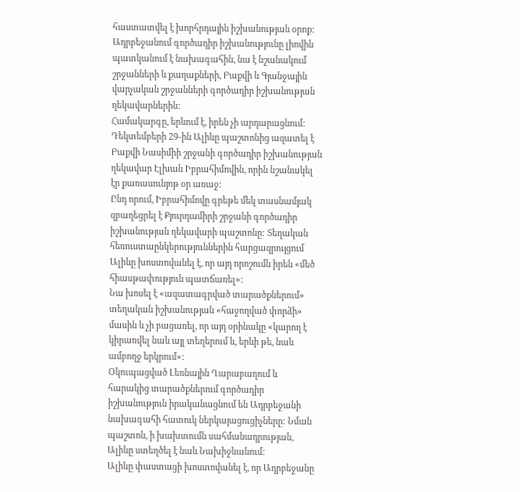հաստատվել է խորհրդային իշխանության օրոք:
Ադրբեջանում գործադիր իշխանությունը լիովին պատկանում է նախագահին, նա է նշանակում շրջանների և քաղաքների, Բաքվի և Գյանջային վարչական շրջանների գործադիր իշխանության ղեկավարներին:
Համակարգը, երևում է, իրեն չի արդարացնում: Դեկտեմբերի 29-ին Ալիևը պաշտոնից ազատել է Բաքվի Նասիմիի շրջանի գործադիր իշխանության ղեկավար Էլխան Իբրահիմովին, որին նշանակել էր քառասունյոթ օր առաջ:
Ընդ որում, Իբրահիմովը գրեթե մեկ տասնամյակ զբաղեցրել է Քյուրդամիրի շրջանի գործադիր իշխանության ղեկավարի պաշտոնը: Տեղական հեռուստաընկերություններին հարցազրույցում Ալիևը խոստովանել է, որ այդ որոշումն իրեն «մեծ հիասթափություն պատճառել»:
Նա խոսել է «ազատագրված տարածքներում» տեղական իշխանության «հաջողված փորձի» մասին և չի բացառել, որ այդ օրինակը «կարող է կիրառվել նաև այլ տեղերում և, երևի թե, նաև ամբողջ երկրում»:
Օկուպացված Լեռնային Ղարաբաղում և հարակից տարածքներում գործադիր իշխանություն իրականացնում են Ադրբեջանի նախագահի հատուկ ներկայացուցիչները: Նման պաշտոն, ի խախտումն սահմանադրության, Ալիևը ստեղծել է նաև Նախիջևանում:
Ալիևը փաստացի խոստովանել է, որ Ադրբեջանը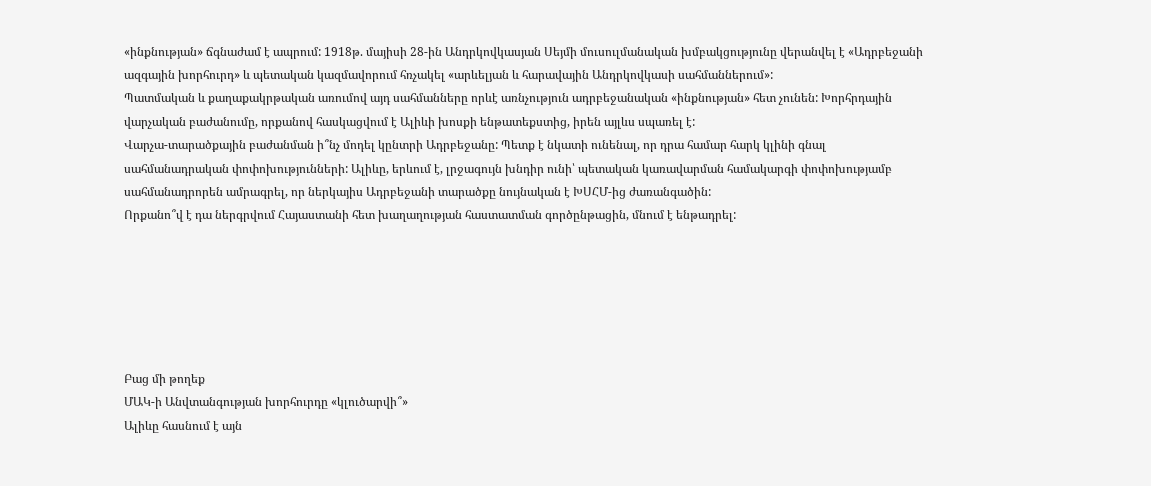«ինքնության» ճգնաժամ է ապրում: 1918թ. մայիսի 28-ին Անդրկովկասյան Սեյմի մուսուլմանական խմբակցությունը վերանվել է «Ադրբեջանի ազգային խորհուրդ» և պետական կազմավորում հռչակել «արևելյան և հարավային Անդրկովկասի սահմաններում»:
Պատմական և քաղաքակրթական առումով այդ սահմանները որևէ առնչություն ադրբեջանական «ինքնության» հետ չունեն: Խորհրդային վարչական բաժանումը, որքանով հասկացվում է Ալիևի խոսքի ենթատեքստից, իրեն այլևս սպառել է:
Վարչա-տարածքային բաժանման ի՞նչ մոդել կընտրի Ադրբեջանը: Պետք է նկատի ունենալ, որ դրա համար հարկ կլինի գնալ սահմանադրական փոփոխությունների: Ալիևը, երևում է, լրջագույն խնդիր ունի՝ պետական կառավարման համակարգի փոփոխությամբ սահմանադրորեն ամրագրել, որ ներկայիս Ադրբեջանի տարածքը նույնական է ԽՍՀՄ-ից ժառանգածին:
Որքանո՞վ է դա ներգրվում Հայաստանի հետ խաղաղության հաստատման գործընթացին, մնում է ենթադրել:






Բաց մի թողեք
ՄԱԿ-ի Անվտանգության խորհուրդը «կլուծարվի՞»
Ալիևը հասնում է այն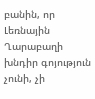բանին, որ Լեռնային Ղարաբաղի խնդիր գոյություն չունի, չի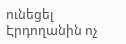ունեցել
Էրդողանին ոչ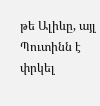թե Ալիևը, այլ Պուտինն է փրկել